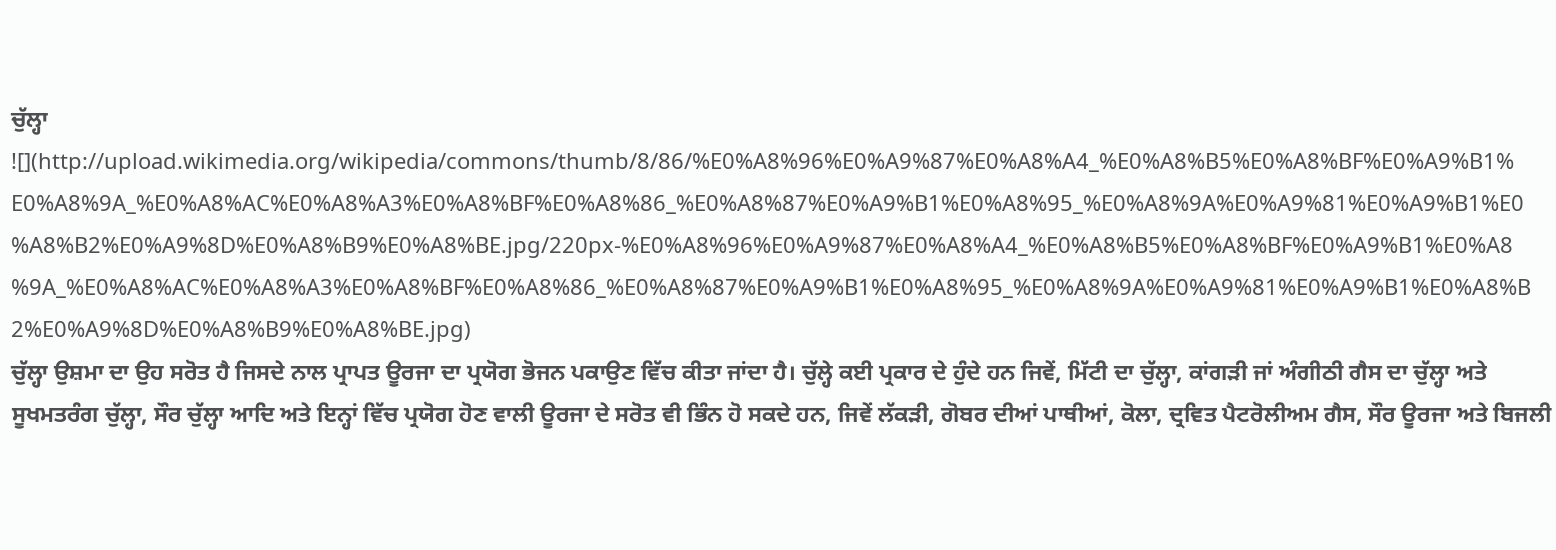ਚੁੱਲ੍ਹਾ
![](http://upload.wikimedia.org/wikipedia/commons/thumb/8/86/%E0%A8%96%E0%A9%87%E0%A8%A4_%E0%A8%B5%E0%A8%BF%E0%A9%B1%E0%A8%9A_%E0%A8%AC%E0%A8%A3%E0%A8%BF%E0%A8%86_%E0%A8%87%E0%A9%B1%E0%A8%95_%E0%A8%9A%E0%A9%81%E0%A9%B1%E0%A8%B2%E0%A9%8D%E0%A8%B9%E0%A8%BE.jpg/220px-%E0%A8%96%E0%A9%87%E0%A8%A4_%E0%A8%B5%E0%A8%BF%E0%A9%B1%E0%A8%9A_%E0%A8%AC%E0%A8%A3%E0%A8%BF%E0%A8%86_%E0%A8%87%E0%A9%B1%E0%A8%95_%E0%A8%9A%E0%A9%81%E0%A9%B1%E0%A8%B2%E0%A9%8D%E0%A8%B9%E0%A8%BE.jpg)
ਚੁੱਲ੍ਹਾ ਉਸ਼ਮਾ ਦਾ ਉਹ ਸਰੋਤ ਹੈ ਜਿਸਦੇ ਨਾਲ ਪ੍ਰਾਪਤ ਊਰਜਾ ਦਾ ਪ੍ਰਯੋਗ ਭੋਜਨ ਪਕਾਉਣ ਵਿੱਚ ਕੀਤਾ ਜਾਂਦਾ ਹੈ। ਚੁੱਲ੍ਹੇ ਕਈ ਪ੍ਰਕਾਰ ਦੇ ਹੁੰਦੇ ਹਨ ਜਿਵੇਂ, ਮਿੱਟੀ ਦਾ ਚੁੱਲ੍ਹਾ, ਕਾਂਗੜੀ ਜਾਂ ਅੰਗੀਠੀ ਗੈਸ ਦਾ ਚੁੱਲ੍ਹਾ ਅਤੇ ਸੂਖਮਤਰੰਗ ਚੁੱਲ੍ਹਾ, ਸੌਰ ਚੁੱਲ੍ਹਾ ਆਦਿ ਅਤੇ ਇਨ੍ਹਾਂ ਵਿੱਚ ਪ੍ਰਯੋਗ ਹੋਣ ਵਾਲੀ ਊਰਜਾ ਦੇ ਸਰੋਤ ਵੀ ਭਿੰਨ ਹੋ ਸਕਦੇ ਹਨ, ਜਿਵੇਂ ਲੱਕੜੀ, ਗੋਬਰ ਦੀਆਂ ਪਾਥੀਆਂ, ਕੋਲਾ, ਦ੍ਰਵਿਤ ਪੈਟਰੋਲੀਅਮ ਗੈਸ, ਸੌਰ ਊਰਜਾ ਅਤੇ ਬਿਜਲੀ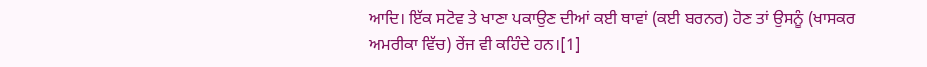ਆਦਿ। ਇੱਕ ਸਟੋਵ ਤੇ ਖਾਣਾ ਪਕਾਉਣ ਦੀਆਂ ਕਈ ਥਾਵਾਂ (ਕਈ ਬਰਨਰ) ਹੋਣ ਤਾਂ ਉਸਨੂੰ (ਖਾਸਕਰ ਅਮਰੀਕਾ ਵਿੱਚ) ਰੇਂਜ ਵੀ ਕਹਿੰਦੇ ਹਨ।[1]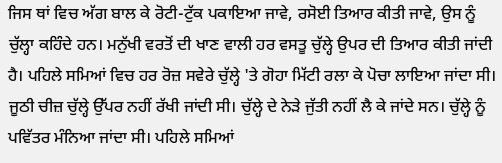ਜਿਸ ਥਾਂ ਵਿਚ ਅੱਗ ਬਾਲ ਕੇ ਰੋਟੀ-ਟੁੱਕ ਪਕਾਇਆ ਜਾਵੇ, ਰਸੋਈ ਤਿਆਰ ਕੀਤੀ ਜਾਵੇ, ਉਸ ਨੂੰ ਚੁੱਲ੍ਹਾ ਕਹਿੰਦੇ ਹਨ। ਮਨੁੱਖੀ ਵਰਤੋਂ ਦੀ ਖਾਣ ਵਾਲੀ ਹਰ ਵਸਤੂ ਚੁੱਲ੍ਹੇ ਉਪਰ ਦੀ ਤਿਆਰ ਕੀਤੀ ਜਾਂਦੀ ਹੈ। ਪਹਿਲੇ ਸਮਿਆਂ ਵਿਚ ਹਰ ਰੋਜ਼ ਸਵੇਰੇ ਚੁੱਲ੍ਹੇ 'ਤੇ ਗੋਹਾ ਮਿੱਟੀ ਰਲਾ ਕੇ ਪੋਚਾ ਲਾਇਆ ਜਾਂਦਾ ਸੀ। ਜੂਠੀ ਚੀਜ਼ ਚੁੱਲ੍ਹੇ ਉੱਪਰ ਨਹੀਂ ਰੱਖੀ ਜਾਂਦੀ ਸੀ। ਚੁੱਲ੍ਹੇ ਦੇ ਨੇੜੇ ਜੁੱਤੀ ਨਹੀਂ ਲੈ ਕੇ ਜਾਂਦੇ ਸਨ। ਚੁੱਲ੍ਹੇ ਨੂੰ ਪਵਿੱਤਰ ਮੰਨਿਆ ਜਾਂਦਾ ਸੀ। ਪਹਿਲੇ ਸਮਿਆਂ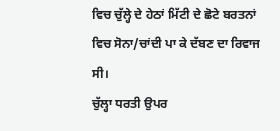ਵਿਚ ਚੁੱਲ੍ਹੇ ਦੇ ਹੇਠਾਂ ਮਿੱਟੀ ਦੇ ਛੋਟੇ ਬਰਤਨਾਂ ਵਿਚ ਸੋਨਾ/ਚਾਂਦੀ ਪਾ ਕੇ ਦੱਬਣ ਦਾ ਰਿਵਾਜ ਸੀ।
ਚੁੱਲ੍ਹਾ ਧਰਤੀ ਉਪਰ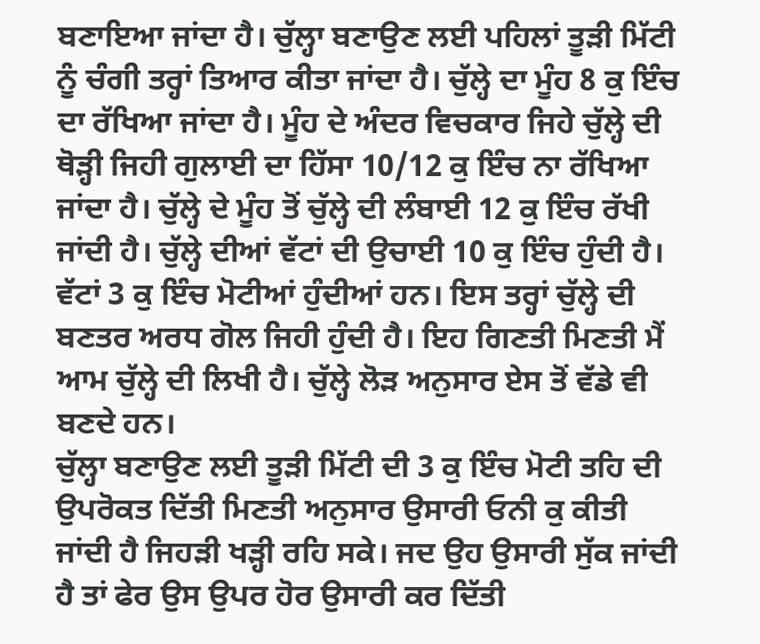ਬਣਾਇਆ ਜਾਂਦਾ ਹੈ। ਚੁੱਲ੍ਹਾ ਬਣਾਉਣ ਲਈ ਪਹਿਲਾਂ ਤੂੜੀ ਮਿੱਟੀ ਨੂੰ ਚੰਗੀ ਤਰ੍ਹਾਂ ਤਿਆਰ ਕੀਤਾ ਜਾਂਦਾ ਹੈ। ਚੁੱਲ੍ਹੇ ਦਾ ਮੂੰਹ 8 ਕੁ ਇੰਚ ਦਾ ਰੱਖਿਆ ਜਾਂਦਾ ਹੈ। ਮੂੰਹ ਦੇ ਅੰਦਰ ਵਿਚਕਾਰ ਜਿਹੇ ਚੁੱਲ੍ਹੇ ਦੀ ਥੋੜ੍ਹੀ ਜਿਹੀ ਗੁਲਾਈ ਦਾ ਹਿੱਸਾ 10/12 ਕੁ ਇੰਚ ਨਾ ਰੱਖਿਆ ਜਾਂਦਾ ਹੈ। ਚੁੱਲ੍ਹੇ ਦੇ ਮੂੰਹ ਤੋਂ ਚੁੱਲ੍ਹੇ ਦੀ ਲੰਬਾਈ 12 ਕੁ ਇੰਚ ਰੱਖੀ ਜਾਂਦੀ ਹੈ। ਚੁੱਲ੍ਹੇ ਦੀਆਂ ਵੱਟਾਂ ਦੀ ਉਚਾਈ 10 ਕੁ ਇੰਚ ਹੁੰਦੀ ਹੈ। ਵੱਟਾਂ 3 ਕੁ ਇੰਚ ਮੋਟੀਆਂ ਹੁੰਦੀਆਂ ਹਨ। ਇਸ ਤਰ੍ਹਾਂ ਚੁੱਲ੍ਹੇ ਦੀ ਬਣਤਰ ਅਰਧ ਗੋਲ ਜਿਹੀ ਹੁੰਦੀ ਹੈ। ਇਹ ਗਿਣਤੀ ਮਿਣਤੀ ਮੈਂ ਆਮ ਚੁੱਲ੍ਹੇ ਦੀ ਲਿਖੀ ਹੈ। ਚੁੱਲ੍ਹੇ ਲੋੜ ਅਨੁਸਾਰ ਏਸ ਤੋਂ ਵੱਡੇ ਵੀ ਬਣਦੇ ਹਨ।
ਚੁੱਲ੍ਹਾ ਬਣਾਉਣ ਲਈ ਤੂੜੀ ਮਿੱਟੀ ਦੀ 3 ਕੁ ਇੰਚ ਮੋਟੀ ਤਹਿ ਦੀ ਉਪਰੋਕਤ ਦਿੱਤੀ ਮਿਣਤੀ ਅਨੁਸਾਰ ਉਸਾਰੀ ਓਨੀ ਕੁ ਕੀਤੀ ਜਾਂਦੀ ਹੈ ਜਿਹੜੀ ਖੜ੍ਹੀ ਰਹਿ ਸਕੇ। ਜਦ ਉਹ ਉਸਾਰੀ ਸੁੱਕ ਜਾਂਦੀ ਹੈ ਤਾਂ ਫੇਰ ਉਸ ਉਪਰ ਹੋਰ ਉਸਾਰੀ ਕਰ ਦਿੱਤੀ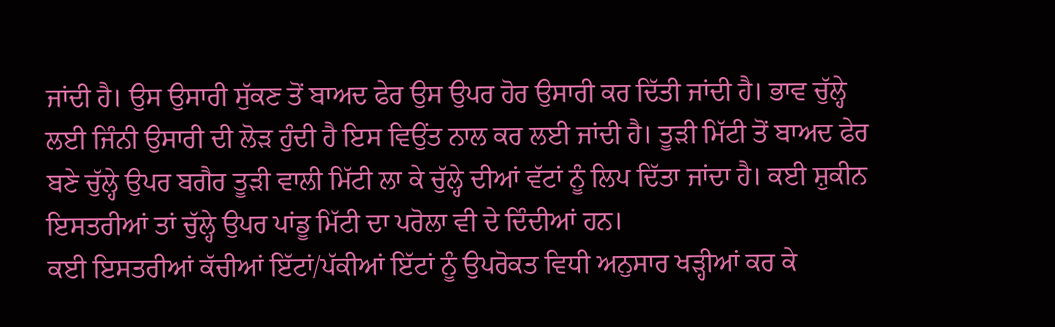ਜਾਂਦੀ ਹੈ। ਉਸ ਉਸਾਰੀ ਸੁੱਕਣ ਤੋਂ ਬਾਅਦ ਫੇਰ ਉਸ ਉਪਰ ਹੋਰ ਉਸਾਰੀ ਕਰ ਦਿੱਤੀ ਜਾਂਦੀ ਹੈ। ਭਾਵ ਚੁੱਲ੍ਹੇ ਲਈ ਜਿੰਨੀ ਉਸਾਰੀ ਦੀ ਲੋੜ ਹੁੰਦੀ ਹੈ ਇਸ ਵਿਉਂਤ ਨਾਲ ਕਰ ਲਈ ਜਾਂਦੀ ਹੈ। ਤੂੜੀ ਮਿੱਟੀ ਤੋਂ ਬਾਅਦ ਫੇਰ ਬਣੇ ਚੁੱਲ੍ਹੇ ਉਪਰ ਬਗੈਰ ਤੂੜੀ ਵਾਲੀ ਮਿੱਟੀ ਲਾ ਕੇ ਚੁੱਲ੍ਹੇ ਦੀਆਂ ਵੱਟਾਂ ਨੂੰ ਲਿਪ ਦਿੱਤਾ ਜਾਂਦਾ ਹੈ। ਕਈ ਸ਼ੁਕੀਨ ਇਸਤਰੀਆਂ ਤਾਂ ਚੁੱਲ੍ਹੇ ਉਪਰ ਪਾਂਡੂ ਮਿੱਟੀ ਦਾ ਪਰੋਲਾ ਵੀ ਦੇ ਦਿੰਦੀਆਂ ਹਨ।
ਕਈ ਇਸਤਰੀਆਂ ਕੱਚੀਆਂ ਇੱਟਾਂ/ਪੱਕੀਆਂ ਇੱਟਾਂ ਨੂੰ ਉਪਰੋਕਤ ਵਿਧੀ ਅਨੁਸਾਰ ਖੜ੍ਹੀਆਂ ਕਰ ਕੇ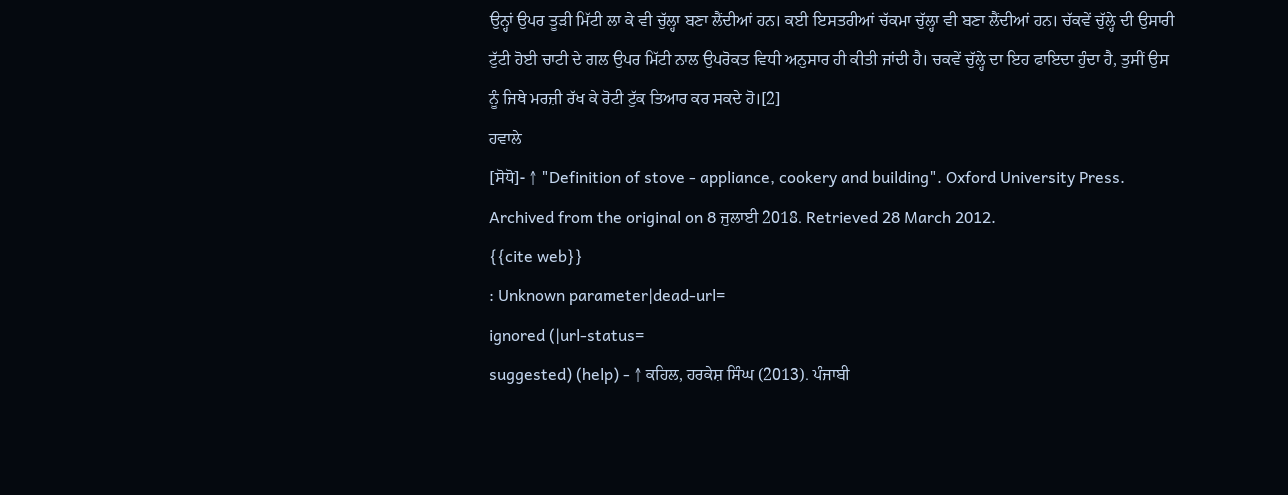ਉਨ੍ਹਾਂ ਉਪਰ ਤੂੜੀ ਮਿੱਟੀ ਲਾ ਕੇ ਵੀ ਚੁੱਲ੍ਹਾ ਬਣਾ ਲੈਂਦੀਆਂ ਹਨ। ਕਈ ਇਸਤਰੀਆਂ ਚੱਕਮਾ ਚੁੱਲ੍ਹਾ ਵੀ ਬਣਾ ਲੈਂਦੀਆਂ ਹਨ। ਚੱਕਵੇਂ ਚੁੱਲ੍ਹੇ ਦੀ ਉਸਾਰੀ ਟੁੱਟੀ ਹੋਈ ਚਾਟੀ ਦੇ ਗਲ ਉਪਰ ਮਿੱਟੀ ਨਾਲ ਉਪਰੋਕਤ ਵਿਧੀ ਅਨੁਸਾਰ ਹੀ ਕੀਤੀ ਜਾਂਦੀ ਹੈ। ਚਕਵੇਂ ਚੁੱਲ੍ਹੇ ਦਾ ਇਹ ਫਾਇਦਾ ਹੁੰਦਾ ਹੈ, ਤੁਸੀਂ ਉਸ ਨੂੰ ਜਿਥੇ ਮਰਜ਼ੀ ਰੱਖ ਕੇ ਰੋਟੀ ਟੁੱਕ ਤਿਆਰ ਕਰ ਸਕਦੇ ਹੋ।[2]
ਹਵਾਲੇ
[ਸੋਧੋ]- ↑ "Definition of stove - appliance, cookery and building". Oxford University Press. Archived from the original on 8 ਜੁਲਾਈ 2018. Retrieved 28 March 2012.
{{cite web}}
: Unknown parameter|dead-url=
ignored (|url-status=
suggested) (help) - ↑ ਕਹਿਲ, ਹਰਕੇਸ਼ ਸਿੰਘ (2013). ਪੰਜਾਬੀ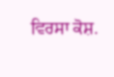ਵਿਰਸਾ ਕੋਸ਼.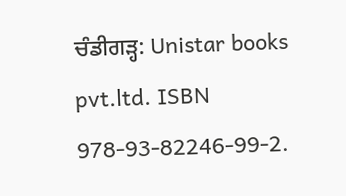ਚੰਡੀਗੜ੍ਹ: Unistar books pvt.ltd. ISBN 978-93-82246-99-2.